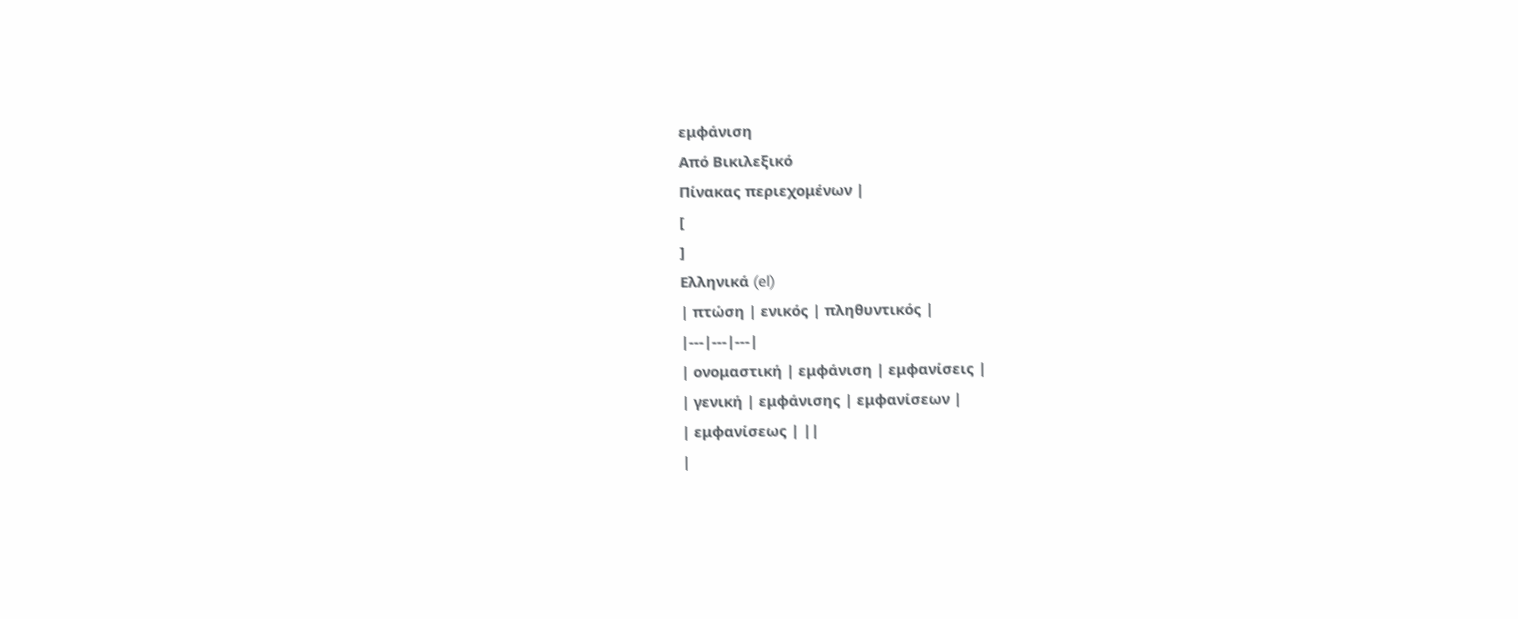εμφάνιση
Από Βικιλεξικό
Πίνακας περιεχομένων |
[
]
Ελληνικά (el)
| πτώση | ενικός | πληθυντικός |
|---|---|---|
| ονομαστική | εμφάνιση | εμφανίσεις |
| γενική | εμφάνισης | εμφανίσεων |
| εμφανίσεως | ||
|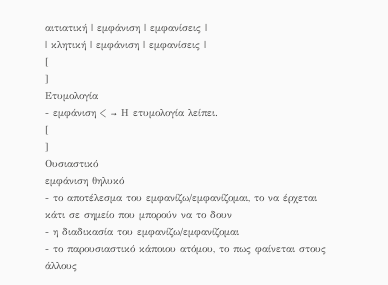αιτιατική | εμφάνιση | εμφανίσεις |
| κλητική | εμφάνιση | εμφανίσεις |
[
]
Ετυμολογία
- εμφάνιση < → Η ετυμολογία λείπει.
[
]
Ουσιαστικό
εμφάνιση θηλυκό
- το αποτέλεσμα του εμφανίζω/εμφανίζομαι, το να έρχεται κάτι σε σημείο που μπορούν να το δουν
- η διαδικασία του εμφανίζω/εμφανίζομαι
- το παρουσιαστικό κάποιου ατόμου, το πως φαίνεται στους άλλους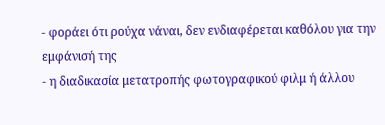- φοράει ότι ρούχα νάναι, δεν ενδιαφέρεται καθόλου για την εμφάνισή της
- η διαδικασία μετατροπής φωτογραφικού φιλμ ή άλλου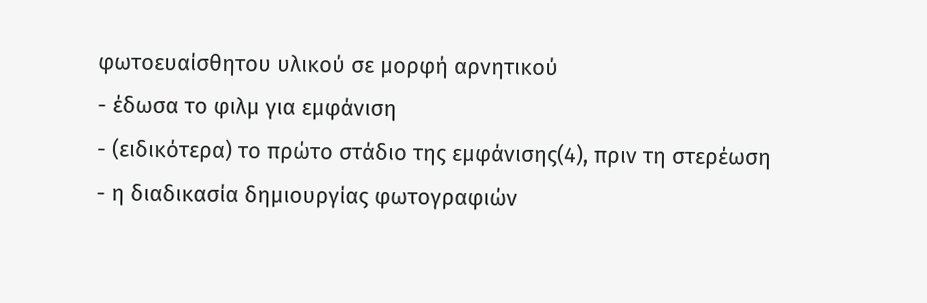φωτοευαίσθητου υλικού σε μορφή αρνητικού
- έδωσα το φιλμ για εμφάνιση
- (ειδικότερα) το πρώτο στάδιο της εμφάνισης(4), πριν τη στερέωση
- η διαδικασία δημιουργίας φωτογραφιών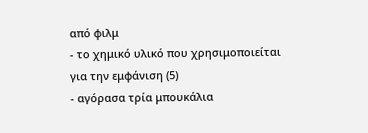από φιλμ
- το χημικό υλικό που χρησιμοποιείται για την εμφάνιση (5)
- αγόρασα τρία μπουκάλια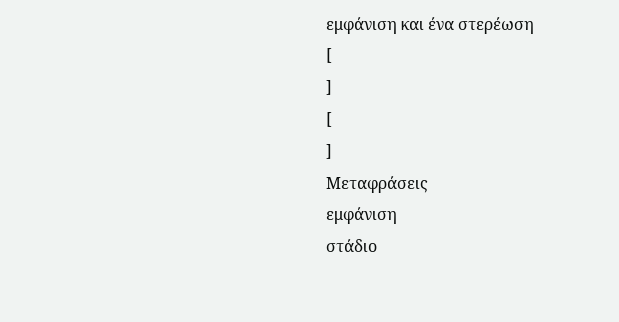εμφάνιση και ένα στερέωση
[
]
[
]
Μεταφράσεις
εμφάνιση
στάδιο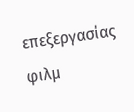επεξεργασίας φιλμ